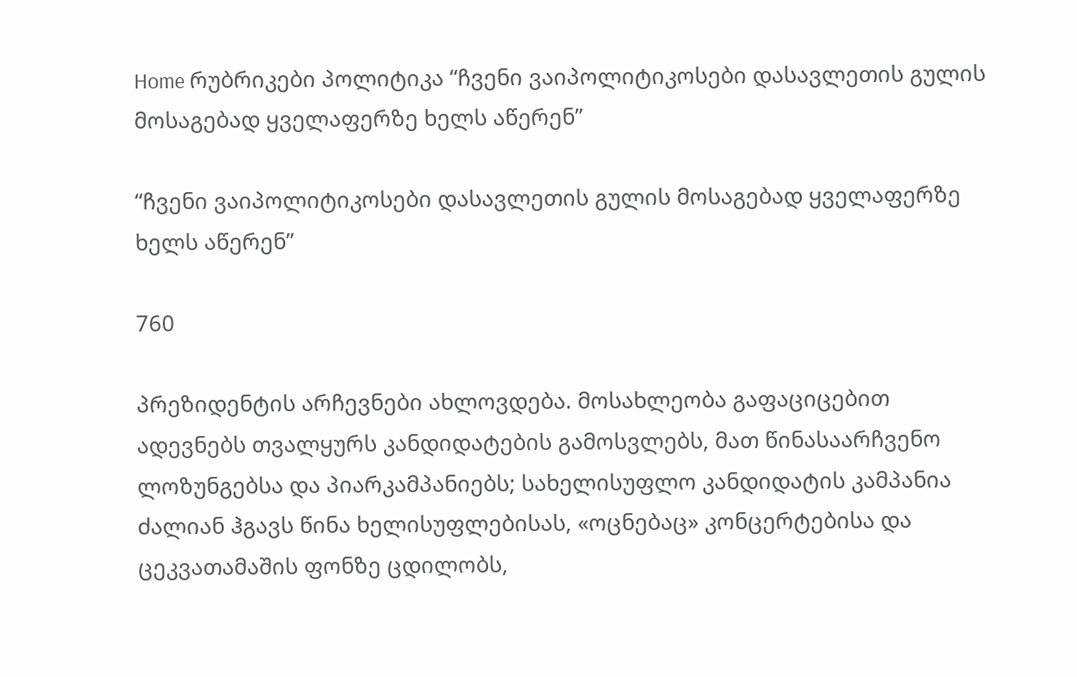Home რუბრიკები პოლიტიკა “ჩვენი ვაიპოლიტიკოსები დასავლეთის გულის მოსაგებად ყველაფერზე ხელს აწერენ”

“ჩვენი ვაიპოლიტიკოსები დასავლეთის გულის მოსაგებად ყველაფერზე ხელს აწერენ”

760

პრეზიდენტის არჩევნები ახლოვდება. მოსახლეობა გაფაციცებით ადევნებს თვალყურს კანდიდატების გამოსვლებს, მათ წინასაარჩვენო ლოზუნგებსა და პიარკამპანიებს; სახელისუფლო კანდიდატის კამპანია ძალიან ჰგავს წინა ხელისუფლებისას, «ოცნებაც» კონცერტებისა და ცეკვათამაშის ფონზე ცდილობს,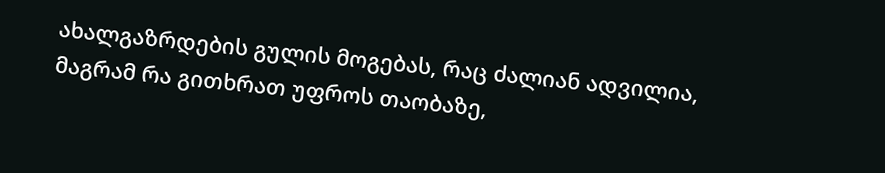ახალგაზრდების გულის მოგებას, რაც ძალიან ადვილია, მაგრამ რა გითხრათ უფროს თაობაზე,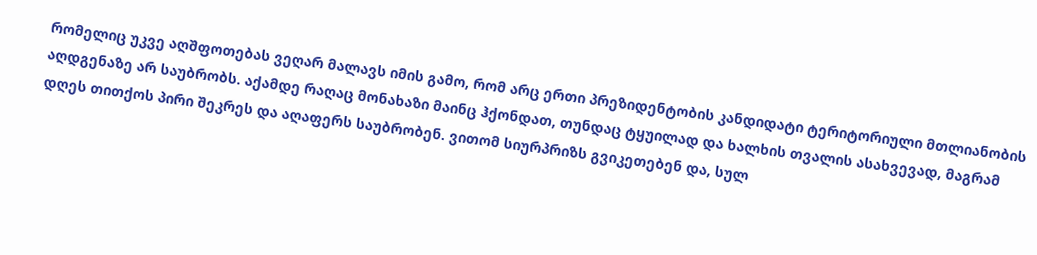რომელიც უკვე აღშფოთებას ვეღარ მალავს იმის გამო, რომ არც ერთი პრეზიდენტობის კანდიდატი ტერიტორიული მთლიანობის აღდგენაზე არ საუბრობს. აქამდე რაღაც მონახაზი მაინც ჰქონდათ, თუნდაც ტყუილად და ხალხის თვალის ასახვევად, მაგრამ დღეს თითქოს პირი შეკრეს და აღაფერს საუბრობენ. ვითომ სიურპრიზს გვიკეთებენ და, სულ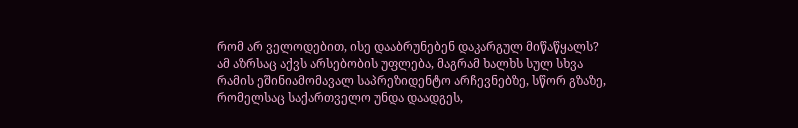რომ არ ველოდებით, ისე დააბრუნებენ დაკარგულ მიწაწყალს? ამ აზრსაც აქვს არსებობის უფლება, მაგრამ ხალხს სულ სხვა რამის ეშინიამომავალ საპრეზიდენტო არჩევნებზე, სწორ გზაზე, რომელსაც საქართველო უნდა დაადგეს,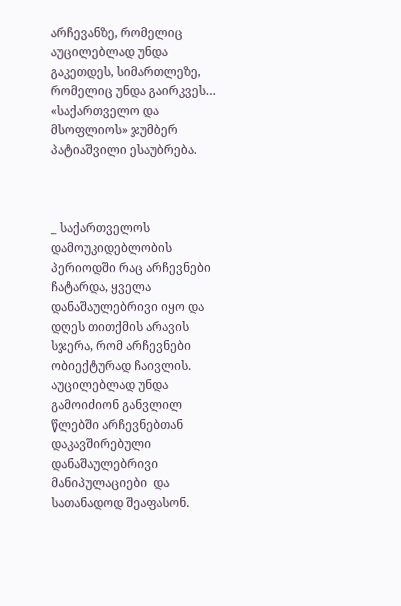არჩევანზე, რომელიც აუცილებლად უნდა გაკეთდეს, სიმართლეზე, რომელიც უნდა გაირკვეს… «საქართველო და მსოფლიოს» ჯუმბერ პატიაშვილი ესაუბრება.



_ საქართველოს დამოუკიდებლობის პერიოდში რაც არჩევნები ჩატარდა, ყველა დანაშაულებრივი იყო და დღეს თითქმის არავის სჯერა, რომ არჩევნები ობიექტურად ჩაივლის. აუცილებლად უნდა გამოიძიონ განვლილ წლებში არჩევნებთან დაკავშირებული დანაშაულებრივი მანიპულაციები  და სათანადოდ შეაფასონ.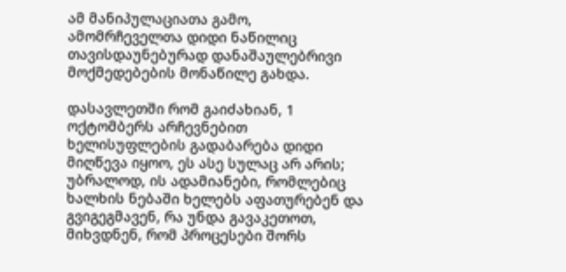ამ მანიპულაციათა გამო, ამომრჩეველთა დიდი ნაწილიც თავისდაუნებურად დანაშაულებრივი მოქმედებების მონაწილე გახდა.

დასავლეთში რომ გაიძახიან, 1 ოქტომბერს არჩევნებით ხელისუფლების გადაბარება დიდი მიღწევა იყოო, ეს ასე სულაც არ არის; უბრალოდ, ის ადამიანები, რომლებიც ხალხის ნებაში ხელებს აფათურებენ და გვიგეგმავენ, რა უნდა გავაკეთოთ, მიხვდნენ, რომ პროცესები შორს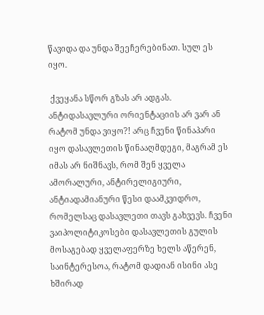წავიდა და უნდა შეეჩერებინათ. სულ ეს იყო.

 ქვეყანა სწორ გზას არ ადგას. ანტიდასავლური ორიენტაციის არ ვარ ან რატომ უნდა ვიყო?! არც ჩვენი წინაპარი იყო დასავლეთის წინააღმდეგი, მაგრამ ეს იმას არ ნიშნავს, რომ შენ ყველა ამორალური, ანტირელიგიური, ანტიადამიანური წესი დაამკვიდრო, რომელსაც დასავლეთი თავს გახვევს. ჩვენი ვაიპოლიტიკოსები დასავლეთის გულის მოსაგებად ყველაფერზე ხელს აწერენ, საინტერესოა, რატომ დადიან ისინი ასე ხშირად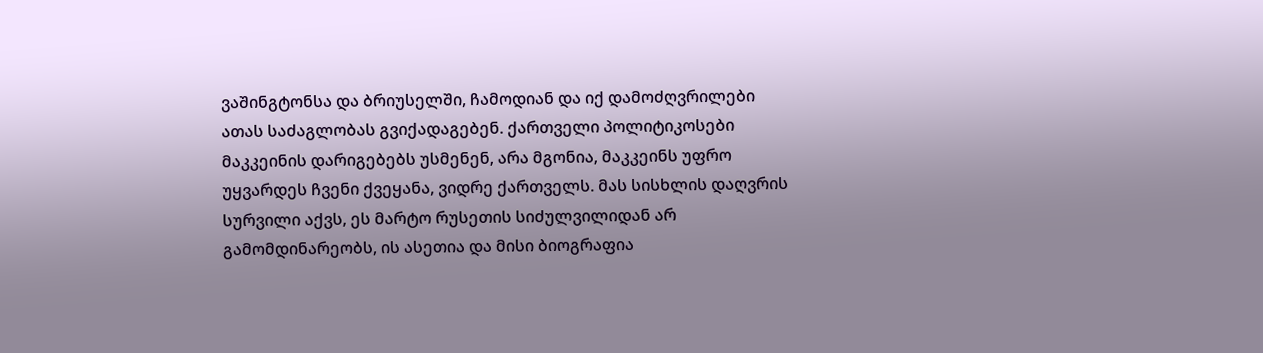ვაშინგტონსა და ბრიუსელში, ჩამოდიან და იქ დამოძღვრილები ათას საძაგლობას გვიქადაგებენ. ქართველი პოლიტიკოსები მაკკეინის დარიგებებს უსმენენ, არა მგონია, მაკკეინს უფრო უყვარდეს ჩვენი ქვეყანა, ვიდრე ქართველს. მას სისხლის დაღვრის სურვილი აქვს, ეს მარტო რუსეთის სიძულვილიდან არ გამომდინარეობს, ის ასეთია და მისი ბიოგრაფია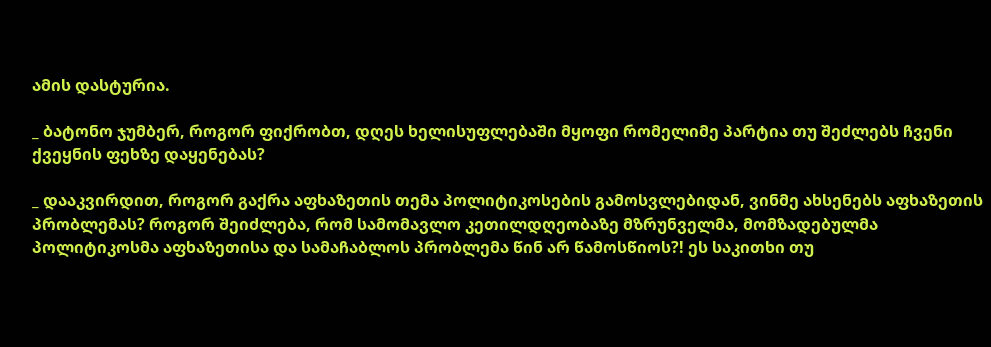ამის დასტურია.

_ ბატონო ჯუმბერ, როგორ ფიქრობთ, დღეს ხელისუფლებაში მყოფი რომელიმე პარტია თუ შეძლებს ჩვენი ქვეყნის ფეხზე დაყენებას?

_ დააკვირდით, როგორ გაქრა აფხაზეთის თემა პოლიტიკოსების გამოსვლებიდან, ვინმე ახსენებს აფხაზეთის პრობლემას? როგორ შეიძლება, რომ სამომავლო კეთილდღეობაზე მზრუნველმა, მომზადებულმა პოლიტიკოსმა აფხაზეთისა და სამაჩაბლოს პრობლემა წინ არ წამოსწიოს?! ეს საკითხი თუ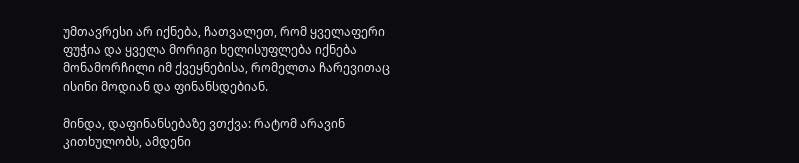უმთავრესი არ იქნება, ჩათვალეთ, რომ ყველაფერი ფუჭია და ყველა მორიგი ხელისუფლება იქნება მონამორჩილი იმ ქვეყნებისა, რომელთა ჩარევითაც ისინი მოდიან და ფინანსდებიან.

მინდა, დაფინანსებაზე ვთქვა: რატომ არავინ კითხულობს, ამდენი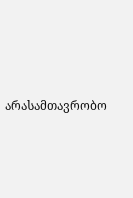არასამთავრობო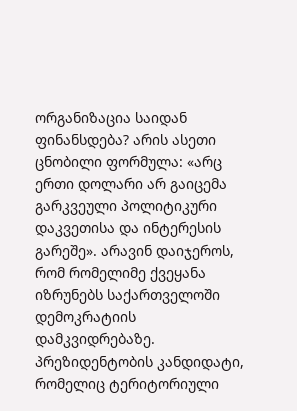ორგანიზაცია საიდან ფინანსდება? არის ასეთი ცნობილი ფორმულა: «არც ერთი დოლარი არ გაიცემა გარკვეული პოლიტიკური დაკვეთისა და ინტერესის გარეშე». არავინ დაიჯეროს, რომ რომელიმე ქვეყანა იზრუნებს საქართველოში დემოკრატიის დამკვიდრებაზე. პრეზიდენტობის კანდიდატი, რომელიც ტერიტორიული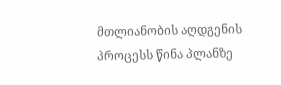მთლიანობის აღდგენის პროცესს წინა პლანზე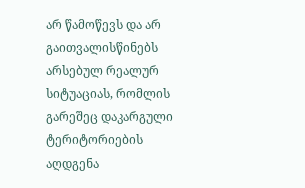არ წამოწევს და არ გაითვალისწინებს არსებულ რეალურ სიტუაციას, რომლის გარეშეც დაკარგული ტერიტორიების აღდგენა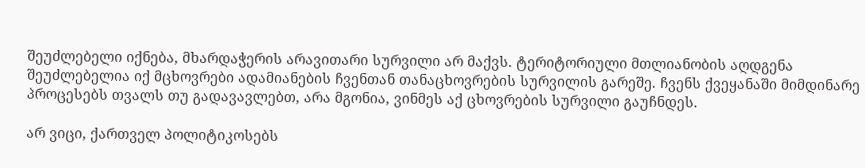შეუძლებელი იქნება, მხარდაჭერის არავითარი სურვილი არ მაქვს. ტერიტორიული მთლიანობის აღდგენა შეუძლებელია იქ მცხოვრები ადამიანების ჩვენთან თანაცხოვრების სურვილის გარეშე. ჩვენს ქვეყანაში მიმდინარე პროცესებს თვალს თუ გადავავლებთ, არა მგონია, ვინმეს აქ ცხოვრების სურვილი გაუჩნდეს.

არ ვიცი, ქართველ პოლიტიკოსებს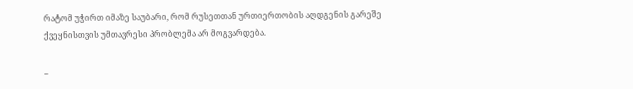რატომ უჭირთ იმაზე საუბარი, რომ რუსეთთან ურთიერთობის აღდგენის გარეშე ქვეყნისთვის უმთავრესი პრობლემა არ მოგვარდება.

_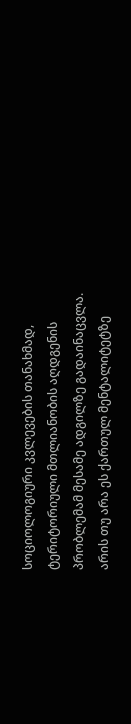სოციოლოგიური კვლევების თანახმად, ტერიტორიული მთლიანობის აღდგენის პრობლემამ მესამე ადგილზე გადაინაცვლა. არის თუ არა ეს ქართულ მენტალიტეტზე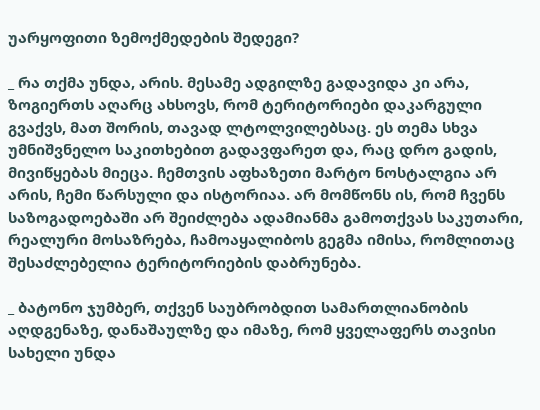უარყოფითი ზემოქმედების შედეგი?

_ რა თქმა უნდა, არის. მესამე ადგილზე გადავიდა კი არა, ზოგიერთს აღარც ახსოვს, რომ ტერიტორიები დაკარგული გვაქვს, მათ შორის, თავად ლტოლვილებსაც. ეს თემა სხვა უმნიშვნელო საკითხებით გადავფარეთ და, რაც დრო გადის, მივიწყებას მიეცა. ჩემთვის აფხაზეთი მარტო ნოსტალგია არ არის, ჩემი წარსული და ისტორიაა. არ მომწონს ის, რომ ჩვენს საზოგადოებაში არ შეიძლება ადამიანმა გამოთქვას საკუთარი, რეალური მოსაზრება, ჩამოაყალიბოს გეგმა იმისა, რომლითაც შესაძლებელია ტერიტორიების დაბრუნება.

_ ბატონო ჯუმბერ, თქვენ საუბრობდით სამართლიანობის აღდგენაზე, დანაშაულზე და იმაზე, რომ ყველაფერს თავისი სახელი უნდა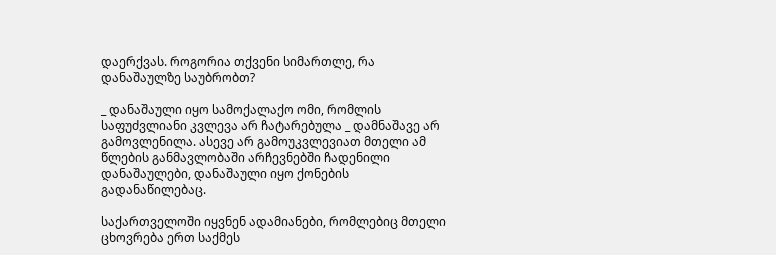დაერქვას. როგორია თქვენი სიმართლე, რა დანაშაულზე საუბრობთ?

_ დანაშაული იყო სამოქალაქო ომი, რომლის საფუძვლიანი კვლევა არ ჩატარებულა _ დამნაშავე არ გამოვლენილა. ასევე არ გამოუკვლევიათ მთელი ამ წლების განმავლობაში არჩევნებში ჩადენილი დანაშაულები, დანაშაული იყო ქონების გადანაწილებაც.

საქართველოში იყვნენ ადამიანები, რომლებიც მთელი ცხოვრება ერთ საქმეს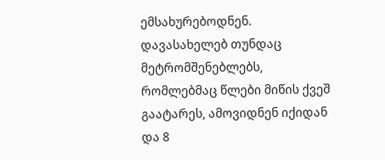ემსახურებოდნენ. დავასახელებ თუნდაც მეტრომშენებლებს, რომლებმაც წლები მიწის ქვეშ გაატარეს, ამოვიდნენ იქიდან და 8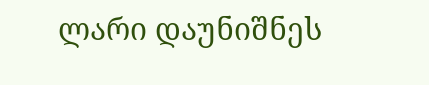ლარი დაუნიშნეს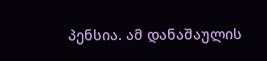პენსია. ამ დანაშაულის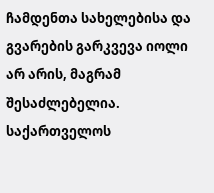ჩამდენთა სახელებისა და გვარების გარკვევა იოლი არ არის, მაგრამ შესაძლებელია. საქართველოს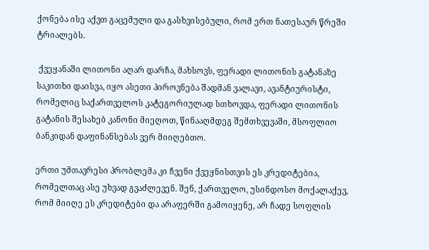ქონება ისე აქვთ გაცემული და გასხვისებული, რომ ერთ ნათესაურ წრეში ტრიალებს.

 ქვეყანაში ლითონი აღარ დარჩა, მახსოვს, ფერადი ლითონის გატანაზე საკითხი დაისვა, იყო ასეთი პიროვნება შადმან ვალავი, ავანტიურისტი, რომელიც საქართველოს კატეგორიულად სთხოვდა, ფერადი ლითონის გატანის შესახებ კანონი მიეღოთ, წინააღმდეგ შემთხვევაში, მსოფლიო ბანკიდან დაფინანსებას ვერ მიიღებთო.

ერთი უმთავრესი პრობლემა კი ჩვენი ქვეყნისთვის ეს კრედიტებია, რომელთაც ასე უხვად გვაძლევენ. შენ, ქართველო, უსინდოსო მოქალაქევ, რომ მიიღე ეს კრედიტები და არაფერში გამოიყენე, არ ჩადე სოფლის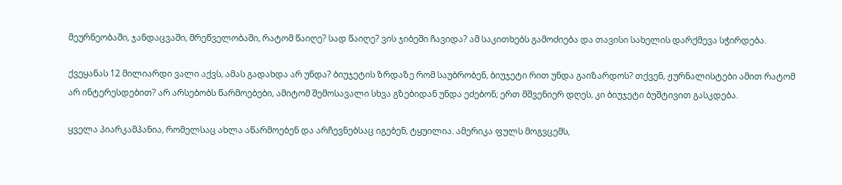მეურნეობაში, ჯანდაცვაში, მრეწველობაში, რატომ წაიღე? სად წაიღე? ვის ჯიბეში ჩავიდა? ამ საკითხებს გამოძიება და თავისი სახელის დარქმევა სჭირდება.

ქვეყანას 12 მილიარდი ვალი აქვს, ამას გადახდა არ უნდა? ბიუჯეტის ზრდაზე რომ საუბრობენ, ბიუჯეტი რით უნდა გაიზარდოს? თქვენ, ჟურნალისტები ამით რატომ არ ინტერესდებით? არ არსებობს წარმოებები, ამიტომ შემოსავალი სხვა გზებიდან უნდა ეძებონ; ერთ მშვენიერ დღეს, კი ბიუჯეტი ბუშტივით გასკდება.

ყველა პიარკამპანია, რომელსაც ახლა აწარმოებენ და არჩევნებსაც იგებენ, ტყუილია. ამერიკა ფულს მოგვცემს,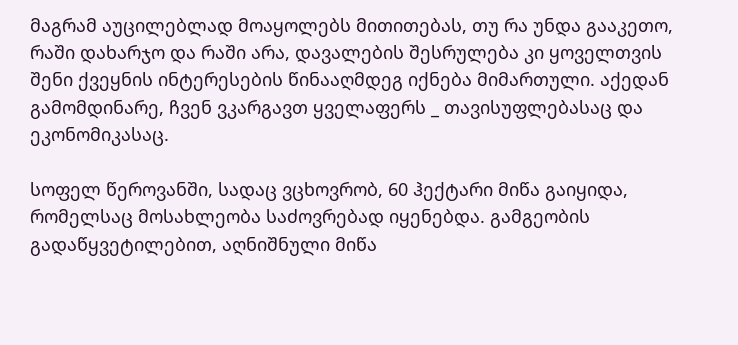მაგრამ აუცილებლად მოაყოლებს მითითებას, თუ რა უნდა გააკეთო, რაში დახარჯო და რაში არა, დავალების შესრულება კი ყოველთვის შენი ქვეყნის ინტერესების წინააღმდეგ იქნება მიმართული. აქედან გამომდინარე, ჩვენ ვკარგავთ ყველაფერს _ თავისუფლებასაც და ეკონომიკასაც.

სოფელ წეროვანში, სადაც ვცხოვრობ, 60 ჰექტარი მიწა გაიყიდა, რომელსაც მოსახლეობა საძოვრებად იყენებდა. გამგეობის გადაწყვეტილებით, აღნიშნული მიწა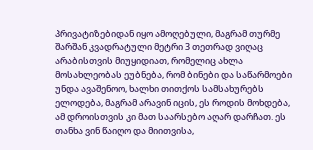პრივატიზებიდან იყო ამოღებული, მაგრამ თურმე შარშან კვადრატული მეტრი 3 თეთრად ვიღაც არაბისთვის მიუყიდიათ, რომელიც ახლა მოსახლეობას ეუბნება, რომ ბინები და საწარმოები უნდა ავაშენოო, ხალხი თითქოს სამსახურებს ელოდება, მაგრამ არავინ იცის, ეს როდის მოხდება, ამ დროისთვის კი მათ საარსებო აღარ დარჩათ. ეს თანხა ვინ წაიღო და მიითვისა,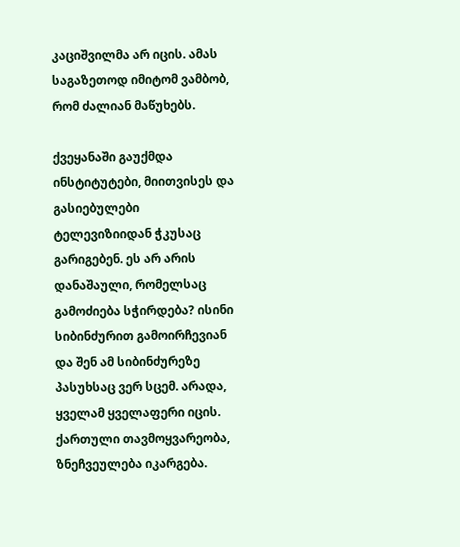კაციშვილმა არ იცის. ამას საგაზეთოდ იმიტომ ვამბობ, რომ ძალიან მაწუხებს.

ქვეყანაში გაუქმდა ინსტიტუტები, მიითვისეს და გასიებულები ტელევიზიიდან ჭკუსაც გარიგებენ. ეს არ არის დანაშაული, რომელსაც გამოძიება სჭირდება? ისინი სიბინძურით გამოირჩევიან და შენ ამ სიბინძურეზე პასუხსაც ვერ სცემ. არადა, ყველამ ყველაფერი იცის. ქართული თავმოყვარეობა, ზნეჩვეულება იკარგება.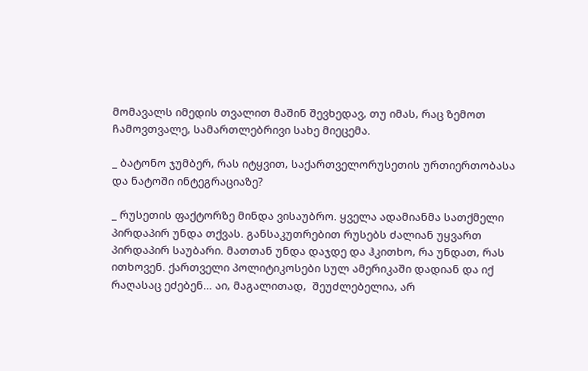მომავალს იმედის თვალით მაშინ შევხედავ, თუ იმას, რაც ზემოთ ჩამოვთვალე, სამართლებრივი სახე მიეცემა.

_ ბატონო ჯუმბერ, რას იტყვით, საქართველორუსეთის ურთიერთობასა და ნატოში ინტეგრაციაზე?

_ რუსეთის ფაქტორზე მინდა ვისაუბრო. ყველა ადამიანმა სათქმელი პირდაპირ უნდა თქვას. განსაკუთრებით რუსებს ძალიან უყვართ პირდაპირ საუბარი. მათთან უნდა დაჯდე და ჰკითხო, რა უნდათ, რას ითხოვენ. ქართველი პოლიტიკოსები სულ ამერიკაში დადიან და იქ რაღასაც ეძებენ… აი, მაგალითად,  შეუძლებელია, არ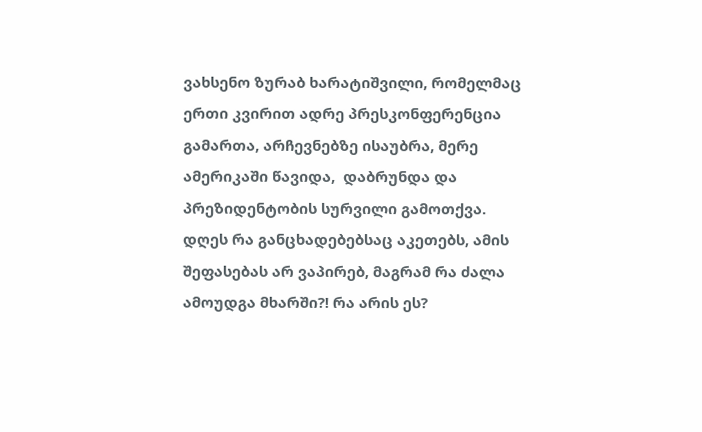ვახსენო ზურაბ ხარატიშვილი, რომელმაც ერთი კვირით ადრე პრესკონფერენცია გამართა, არჩევნებზე ისაუბრა, მერე ამერიკაში წავიდა,  დაბრუნდა და პრეზიდენტობის სურვილი გამოთქვა. დღეს რა განცხადებებსაც აკეთებს, ამის შეფასებას არ ვაპირებ, მაგრამ რა ძალა ამოუდგა მხარში?! რა არის ეს?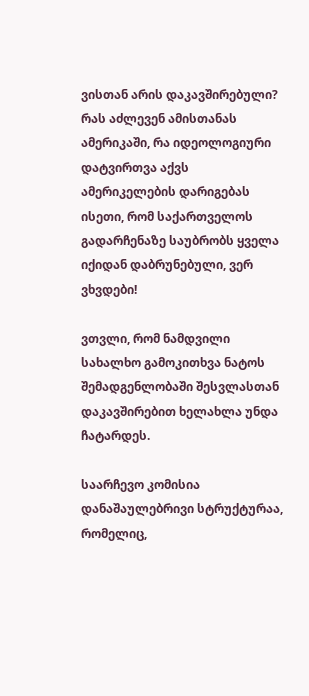ვისთან არის დაკავშირებული? რას აძლევენ ამისთანას ამერიკაში, რა იდეოლოგიური დატვირთვა აქვს ამერიკელების დარიგებას ისეთი, რომ საქართველოს გადარჩენაზე საუბრობს ყველა იქიდან დაბრუნებული, ვერ ვხვდები!

ვთვლი, რომ ნამდვილი სახალხო გამოკითხვა ნატოს შემადგენლობაში შესვლასთან დაკავშირებით ხელახლა უნდა ჩატარდეს.

საარჩევო კომისია დანაშაულებრივი სტრუქტურაა, რომელიც,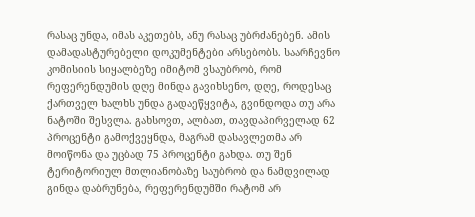რასაც უნდა, იმას აკეთებს, ანუ რასაც უბრძანებენ. ამის დამადასტურებელი დოკუმენტები არსებობს. საარჩევნო კომისიის სიყალბეზე იმიტომ ვსაუბრობ, რომ რეფერენდუმის დღე მინდა გავიხსენო, დღე, როდესაც ქართველ ხალხს უნდა გადაეწყვიტა, გვინდოდა თუ არა ნატოში შესვლა. გახსოვთ, ალბათ, თავდაპირველად 62 პროცენტი გამოქვეყნდა, მაგრამ დასავლეთმა არ მოიწონა და უცბად 75 პროცენტი გახდა. თუ შენ ტერიტორიულ მთლიანობაზე საუბრობ და ნამდვილად გინდა დაბრუნება, რეფერენდუმში რატომ არ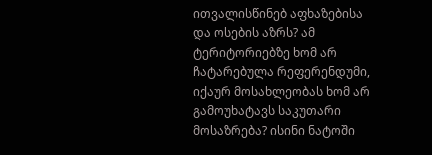ითვალისწინებ აფხაზებისა და ოსების აზრს? ამ ტერიტორიებზე ხომ არ ჩატარებულა რეფერენდუმი, იქაურ მოსახლეობას ხომ არ გამოუხატავს საკუთარი მოსაზრება? ისინი ნატოში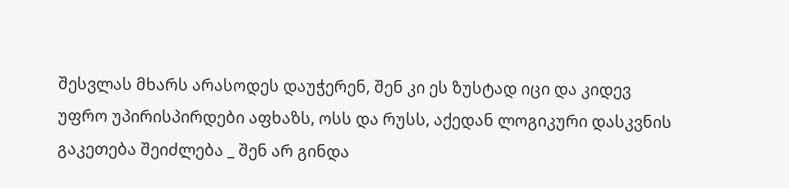შესვლას მხარს არასოდეს დაუჭერენ, შენ კი ეს ზუსტად იცი და კიდევ უფრო უპირისპირდები აფხაზს, ოსს და რუსს, აქედან ლოგიკური დასკვნის გაკეთება შეიძლება _ შენ არ გინდა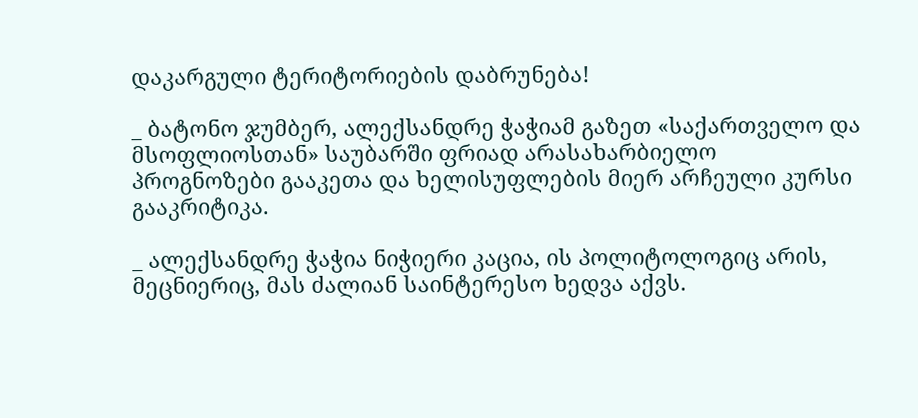დაკარგული ტერიტორიების დაბრუნება!

_ ბატონო ჯუმბერ, ალექსანდრე ჭაჭიამ გაზეთ «საქართველო და მსოფლიოსთან» საუბარში ფრიად არასახარბიელო პროგნოზები გააკეთა და ხელისუფლების მიერ არჩეული კურსი გააკრიტიკა.

_ ალექსანდრე ჭაჭია ნიჭიერი კაცია, ის პოლიტოლოგიც არის, მეცნიერიც, მას ძალიან საინტერესო ხედვა აქვს.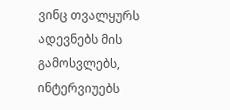ვინც თვალყურს ადევნებს მის გამოსვლებს, ინტერვიუებს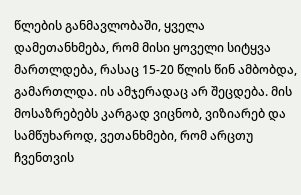წლების განმავლობაში, ყველა დამეთანხმება, რომ მისი ყოველი სიტყვა მართლდება, რასაც 15-20 წლის წინ ამბობდა, გამართლდა. ის ამჯერადაც არ შეცდება. მის მოსაზრებებს კარგად ვიცნობ, ვიზიარებ და სამწუხაროდ, ვეთანხმები, რომ არცთუ ჩვენთვის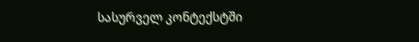სასურველ კონტექსტში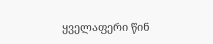ყველაფერი წინ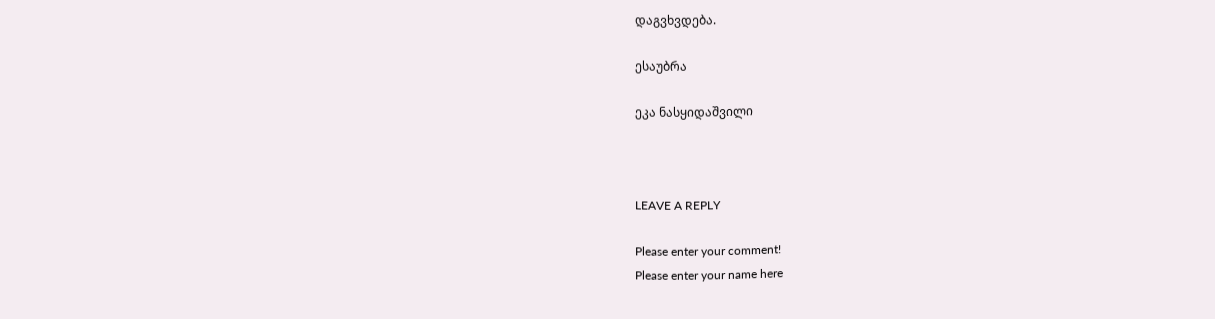დაგვხვდება.

ესაუბრა

ეკა ნასყიდაშვილი



LEAVE A REPLY

Please enter your comment!
Please enter your name here